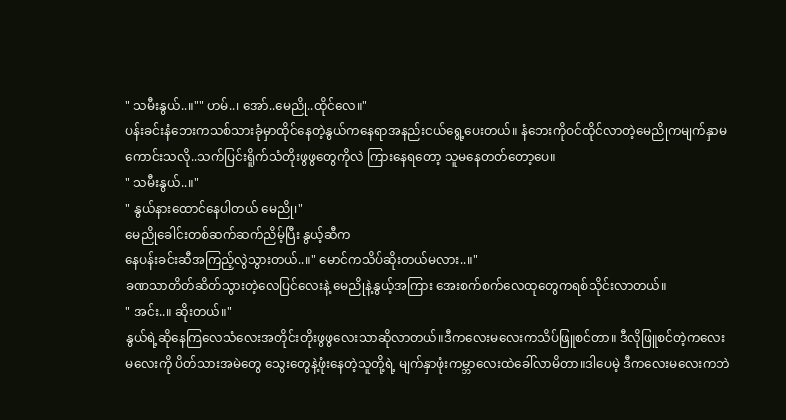" သမီးနွယ်..။"" ဟမ်..၊ အော်..မေညို..ထိုင်လေ။"
ပန်းခင်းနံဘေးကသစ်သားခုံမှာထိုင်နေတဲ့နွယ်ကနေရာအနည်းငယ်ရွေ့ပေးတယ်။ နံဘေးကိုဝင်ထိုင်လာတဲ့မေညိုကမျက်နှာမကောင်းသလို..သက်ပြင်းရိူက်သံတိုးဖွဖွတွေကိုလဲ ကြားနေရတော့ သူမနေတတ်တော့ပေ။
" သမီးနွယ်..။"
" နွယ်နားထောင်နေပါတယ် မေညို၊"
မေညိုခေါင်းတစ်ဆက်ဆက်ညိမ့်ပြီး နွယ့်ဆီက
နေပန်းခင်းဆီအကြည့်လွဲသွားတယ်..။" မောင်ကသိပ်ဆိုးတယ်မလား..။"
ခဏသာတိတ်ဆိတ်သွားတဲ့လေပြင်လေးနဲ့ မေညိုနဲ့နွယ့်အကြား အေးစက်စက်လေထုတွေကရစ်သိုင်းလာတယ်။
" အင်း..။ ဆိုးတယ်။"
နွယ်ရဲ့ဆိုနေကြလေသံလေးအတိုင်းတိုးဖွဖွလေးသာဆိုလာတယ်။ဒီကလေးမလေးကသိပ်ဖြူစင်တာ။ ဒီလိုဖြူစင်တဲ့ကလေးမလေးကို ပိတ်သားအမဲတွေ သွေးတွေနဲ့ဖုံးနေတဲ့သူတို့ရဲ့ မျက်နှာဖုံးကမ္ဘာလေးထဲခေါ်လာမိတာ။ဒါပေမဲ့ ဒီကလေးမလေးကဘဲ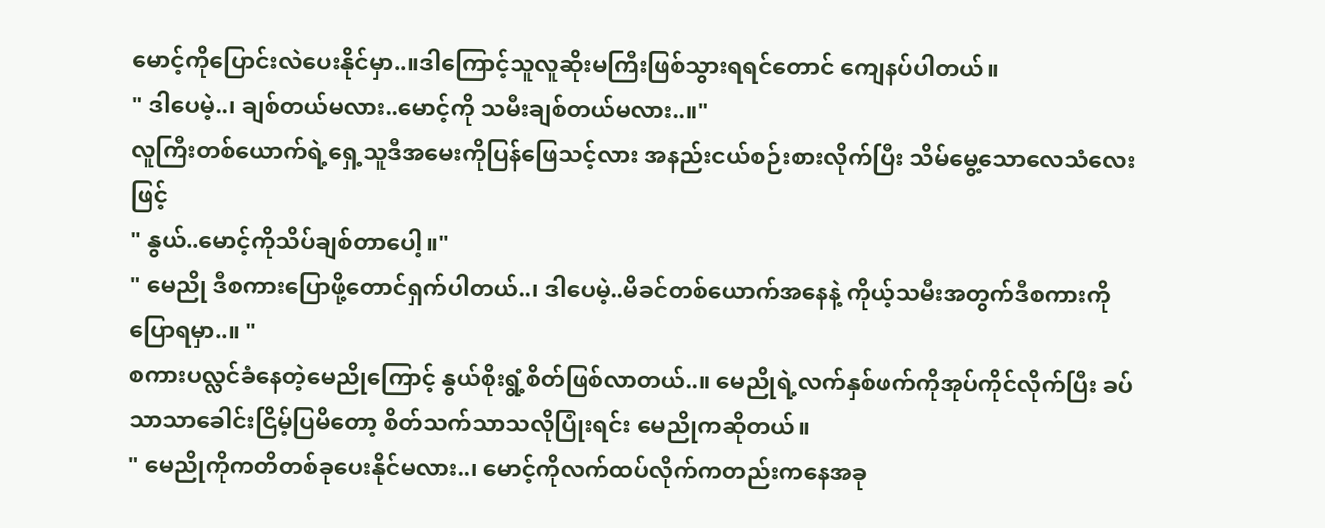မောင့်ကိုပြောင်းလဲပေးနိုင်မှာ..။ဒါကြောင့်သူလူဆိုးမကြီးဖြစ်သွားရရင်တောင် ကျေနပ်ပါတယ်။
" ဒါပေမဲ့..၊ ချစ်တယ်မလား..မောင့်ကို သမီးချစ်တယ်မလား..။"
လူကြီးတစ်ယောက်ရဲ့ရှေ့သူဒီအမေးကိုပြန်ဖြေသင့်လား အနည်းငယ်စဉ်းစားလိုက်ပြီး သိမ်မွေ့သောလေသံလေးဖြင့်
" နွယ်..မောင့်ကိုသိပ်ချစ်တာပေါ့။"
" မေညို ဒီစကားပြောဖို့တောင်ရှက်ပါတယ်..၊ ဒါပေမဲ့..မိခင်တစ်ယောက်အနေနဲ့ ကိုယ့်သမီးအတွက်ဒီစကားကိုပြောရမှာ..။ "
စကားပလ္လင်ခံနေတဲ့မေညိုကြောင့် နွယ်စိုးရွံ့စိတ်ဖြစ်လာတယ်..။ မေညိုရဲ့လက်နှစ်ဖက်ကိုအုပ်ကိုင်လိုက်ပြီး ခပ်သာသာခေါင်းငြိမ့်ပြမိတော့ စိတ်သက်သာသလိုပြုံးရင်း မေညိုကဆိုတယ်။
" မေညိုကိုကတိတစ်ခုပေးနိုင်မလား..၊ မောင့်ကိုလက်ထပ်လိုက်ကတည်းကနေအခု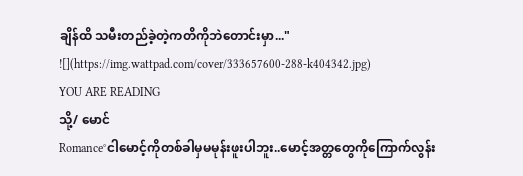ချိန်ထိ သမီးတည်ခဲ့တဲ့ကတိကိုဘဲတောင်းမှာ..."
![](https://img.wattpad.com/cover/333657600-288-k404342.jpg)
YOU ARE READING
သို့/ မောင်
Romance°ငါမောင့်ကိုတစ်ခါမှမမုန်းဖူးပါဘူး..မောင့်အတ္တတွေကိုကြောက်လွန်း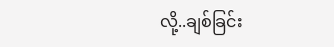လို့..ချစ်ခြင်း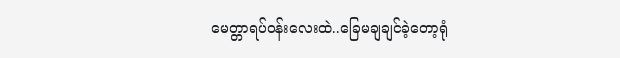မေတ္တာရပ်ဝန်းလေးထဲ..ခြေမချချင်ခဲ့တော့ရုံ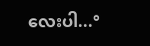လေးပါ...°